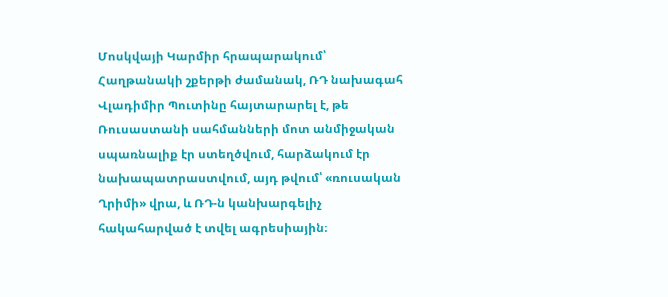Մոսկվայի Կարմիր հրապարակում՝ Հաղթանակի շքերթի ժամանակ, ՌԴ նախագահ Վլադիմիր Պուտինը հայտարարել է, թե Ռուսաստանի սահմանների մոտ անմիջական սպառնալիք էր ստեղծվում, հարձակում էր նախապատրաստվում, այդ թվում՝ «ռուսական Ղրիմի» վրա, և ՌԴ-ն կանխարգելիչ հակահարված է տվել ագրեսիային։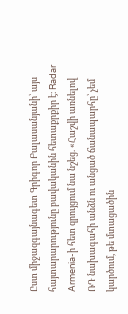Ըստ միջազգայնագետ Գրիգոր Բալասանյանի՝ այս հայտարարությունը բավականին հետաքրքիր է։ Radar Armenia-ի հետ զրույցում նա նշեց. «Հաշվի առնելով ՌԴ նախագահի անձն ու անցած ճանապարհը՝ չեմ կարծում, թե մտացածին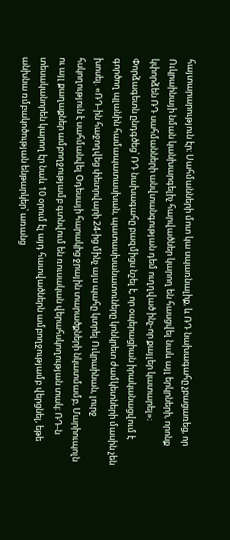հայտարարություն էր։ Սահմանների մոտ կա սպառնալիք, և ՌԴ նախագահը չբացառեց, որ Ուկրաինայի նման կանխարգելիչ հարվածներ կարող են հասցվել նաև այլ երկրների, որոնք կփորձեն ՌԴ սահմանների անվտանգության դեմ ուղղված ինչ-որ քայլեր կատարել»։
Փորձագետն ընդգծեց՝ ՌԴ նախագահը բազմիցս նշել է, որ օպերացիան իրականացվում է գործող պլանին համապատասխան, պատասխանատուները կոնկրետ ժամկետների մասին չեն խոսել. «ՌԴ-ին հաջողվեց փետրվարի 24-ից մինչ այս պահը կտրել Ուկրաինան, լուրջ հսկողություն է սահմանվել Օդեսայի հարակից ջրային տարածքների նկատմամբ, Մարիուպոլն ու այլ քաղաքներ ամբողջությամբ գտնվում են ռուսական վերահսկողության տակ։ ՌԴ-ն տեսականորեն կարող էր նաև 10 օրում էլ այդ հատվածներն ամբողջությամբ վերցնել, եթե անխնա ռմբակոծության ենթարկեր՝ առանց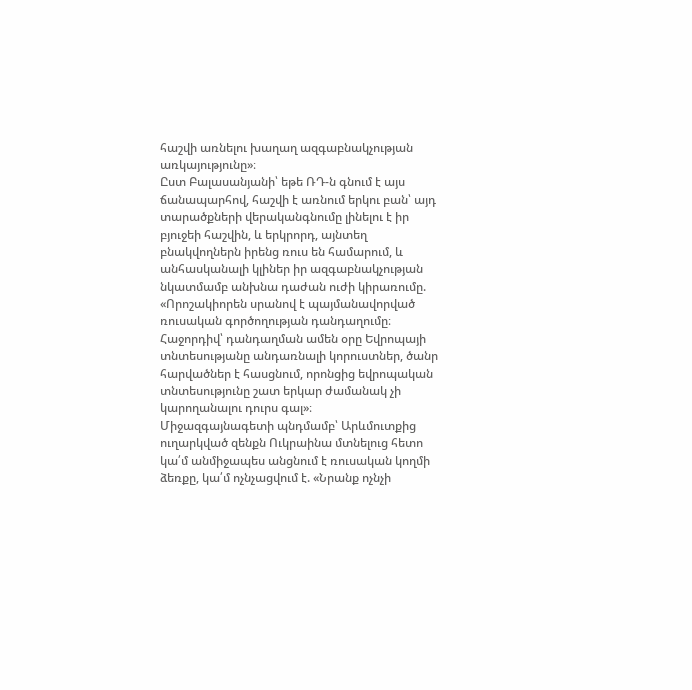հաշվի առնելու խաղաղ ազգաբնակչության առկայությունը»։
Ըստ Բալասանյանի՝ եթե ՌԴ-ն գնում է այս ճանապարհով, հաշվի է առնում երկու բան՝ այդ տարածքների վերականգնումը լինելու է իր բյուջեի հաշվին, և երկրորդ, այնտեղ բնակվողներն իրենց ռուս են համարում, և անհասկանալի կլիներ իր ազգաբնակչության նկատմամբ անխնա դաժան ուժի կիրառումը. «Որոշակիորեն սրանով է պայմանավորված ռուսական գործողության դանդաղումը։ Հաջորդիվ՝ դանդաղման ամեն օրը Եվրոպայի տնտեսությանը անդառնալի կորուստներ, ծանր հարվածներ է հասցնում, որոնցից եվրոպական տնտեսությունը շատ երկար ժամանակ չի կարողանալու դուրս գալ»։
Միջազգայնագետի պնդմամբ՝ Արևմուտքից ուղարկված զենքն Ուկրաինա մտնելուց հետո կա՛մ անմիջապես անցնում է ռուսական կողմի ձեռքը, կա՛մ ոչնչացվում է. «Նրանք ոչնչի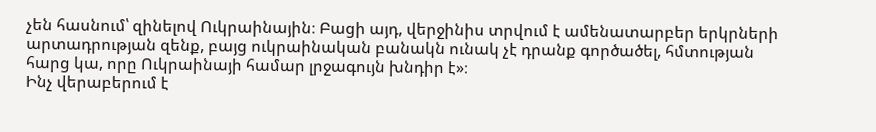չեն հասնում՝ զինելով Ուկրաինային։ Բացի այդ, վերջինիս տրվում է ամենատարբեր երկրների արտադրության զենք, բայց ուկրաինական բանակն ունակ չէ դրանք գործածել, հմտության հարց կա, որը Ուկրաինայի համար լրջագույն խնդիր է»։
Ինչ վերաբերում է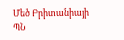Մեծ Բրիտանիայի ՊՆ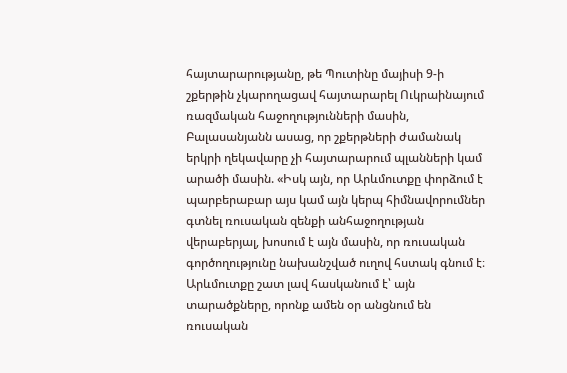հայտարարությանը, թե Պուտինը մայիսի 9-ի շքերթին չկարողացավ հայտարարել Ուկրաինայում ռազմական հաջողությունների մասին, Բալասանյանն ասաց, որ շքերթների ժամանակ երկրի ղեկավարը չի հայտարարում պլանների կամ արածի մասին. «Իսկ այն, որ Արևմուտքը փորձում է պարբերաբար այս կամ այն կերպ հիմնավորումներ գտնել ռուսական զենքի անհաջողության վերաբերյալ, խոսում է այն մասին, որ ռուսական գործողությունը նախանշված ուղով հստակ գնում է։ Արևմուտքը շատ լավ հասկանում է՝ այն տարածքները, որոնք ամեն օր անցնում են ռուսական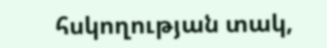հսկողության տակ,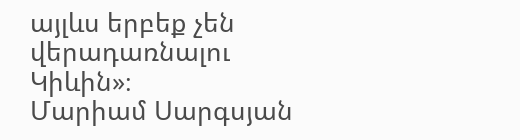այլևս երբեք չեն վերադառնալու Կիևին»։
Մարիամ Սարգսյան